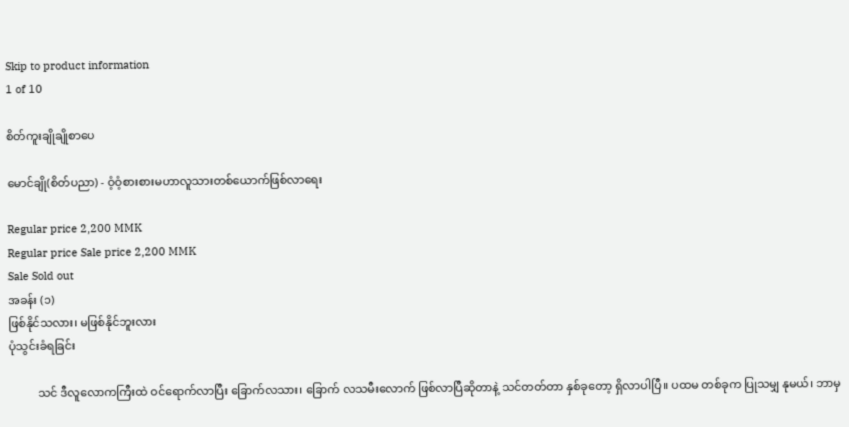Skip to product information
1 of 10

စိတ်ကူးချိုချိုစာပေ

မောင်ချို(စိတ်ပညာ) - ဝံ့ဝံ့စားစားမဟာလူသားတစ်ယောက်ဖြစ်လာရေး

Regular price 2,200 MMK
Regular price Sale price 2,200 MMK
Sale Sold out
အခန်း (၁)
ဖြစ်နိုင်သလား၊ မဖြစ်နိုင်ဘူးလား
ပုံသွင်းခံရခြင်း

          သင် ဒီလူလောကကြီးထဲ ဝင်ရောက်လာပြီး ခြောက်လသား၊ ခြောက် လသမီးလောက် ဖြစ်လာပြီဆိုတာနဲ့ သင်တတ်တာ နှစ်ခုတော့ ရှိလာပါပြီ။ ပထမ တစ်ခုက ပြုသမျှ နုမယ်၊ ဘာမှ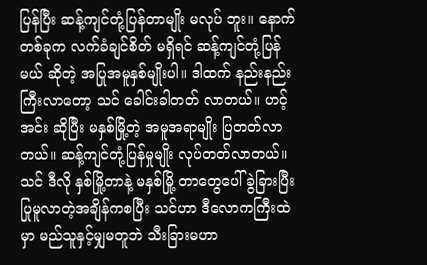ပြန်ပြီး ဆန့်ကျင်တုံ့ပြန်တာမျိုး မလုပ် ဘူး။ နောက်တစ်ခုက လက်ခံချင်စိတ် မရှိရင် ဆန့်ကျင်တုံ့ပြန်မယ် ဆိုတဲ့ အပြုအမူနှစ်မျိုးပါ။ ဒါထက် နည်းနည်းကြီးလာတော့ သင် ခေါင်းခါတတ် လာတယ်။ ဟင့် အင်း ဆိုပြီး မနှစ်မြို့တဲ့ အမူအရာမျိုး ပြတတ်လာတယ်။ ဆန့်ကျင်တုံ့ပြန်မှုမျိုး လုပ်တတ်လာတယ်။ သင် ဒီလို နှစ်မြို့တာနဲ့ မနှစ်မြို့ တာတွေပေါ် ခွဲခြားပြီး ပြုမူလာတဲ့အချိန်ကစပြီး သင်ဟာ ဒီလောကကြီးထဲမှာ မည်သူနှင့်မျှမတူဘဲ သီးခြားမဟာ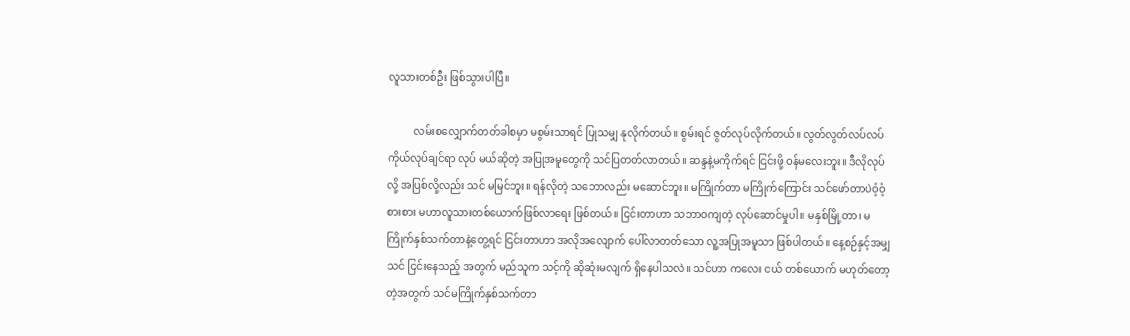လူသားတစ်ဦး ဖြစ်သွားပါပြီ။

          လမ်းစလျှောက်တတ်ခါစမှာ မစွမ်းသာရင် ပြုသမျှ နုလိုက်တယ်။ စွမ်းရင် ဇွတ်လုပ်လိုက်တယ်။ လွတ်လွတ်လပ်လပ် ကိုယ်လုပ်ချင်ရာ လုပ် မယ်ဆိုတဲ့ အပြုအမူတွေကို သင်ပြတတ်လာတယ်။ ဆန္ဒနဲ့မကိုက်ရင် ငြင်းဖို့ ဝန်မလေးဘူး။ ဒီလိုလုပ်လို့ အပြစ်လို့လည်း သင် မမြင်ဘူး။ ရန်လိုတဲ့ သဘောလည်း မဆောင်ဘူး။ မကြိုက်တာ မကြိုက်ကြောင်း သင်ဖော်တာပဲဝံ့ဝံ့စားစား မဟာလူသားတစ်ယောက်ဖြစ်လာရေး ဖြစ်တယ်။ ငြင်းတာဟာ သဘာဝကျတဲ့ လုပ်ဆောင်မှုပါ။ မနှစ်မြို့တာ၊ မကြိုက်နှစ်သက်တာနဲ့တွေ့ရင် ငြင်းတာဟာ အလိုအလျောက် ပေါ်လာတတ်သော လူ့အပြုအမူသာ ဖြစ်ပါတယ်။ နေ့စဉ်နှင့်အမျှ သင် ငြင်းနေသည့် အတွက် မည်သူက သင့်ကို ဆိုဆုံးမလျက် ရှိနေပါသလဲ။ သင်ဟာ ကလေး ငယ် တစ်ယောက် မဟုတ်တော့တဲ့အတွက် သင်မကြိုက်နှစ်သက်တာ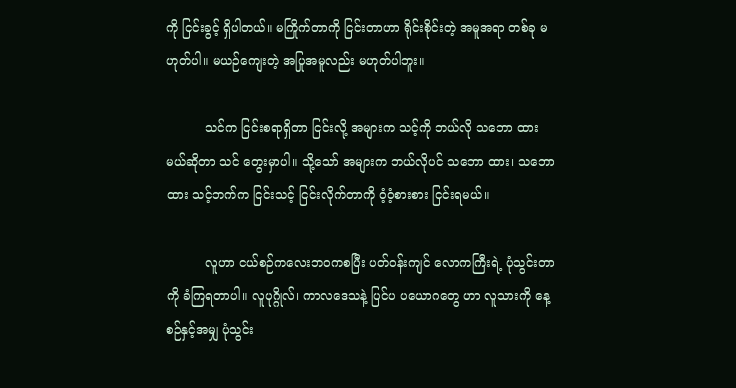ကို ငြင်းခွင့် ရှိပါတယ်။ မကြိုက်တာကို ငြင်းတာဟာ ရိုင်းစိုင်းတဲ့ အမူအရာ တစ်ခု မဟုတ်ပါ။ မယဉ်ကျေးတဲ့ အပြုအမူလည်း မဟုတ်ပါဘူး။

          သင်က ငြင်းစရာရှိတာ ငြင်းလို့ အများက သင့်ကို ဘယ်လို သဘော ထားမယ်ဆိုတာ သင် တွေးမှာပါ။ သို့သော် အများက ဘယ်လိုပင် သဘော ထား၊ သဘောထား သင့်ဘက်က ငြင်းသင့် ငြင်းလိုက်တာကို ဝံ့ဝံ့စားစား ငြင်းရမယ်။

          လူဟာ ငယ်စဉ်ကလေးဘဝကစပြီး ပတ်ဝန်းကျင် လောကကြီးရဲ့ ပုံသွင်းတာကို ခံကြရတာပါ။ လူပုဂ္ဂိုလ်၊ ကာလဒေသနဲ့ ပြင်ပ ပယောဂတွေ ဟာ လူသားကို နေ့စဉ်နှင့်အမျှ ပုံသွင်း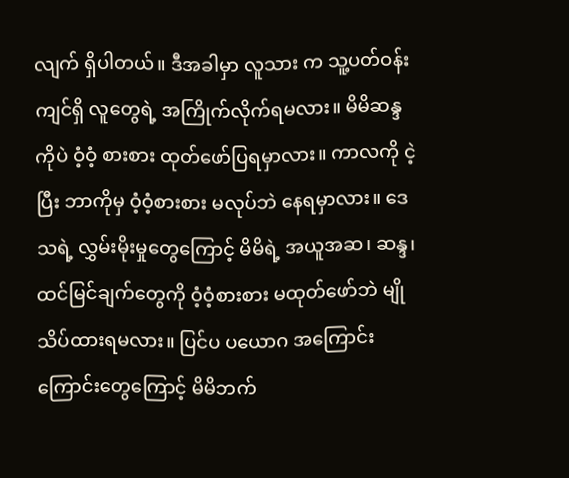လျက် ရှိပါတယ်။ ဒီအခါမှာ လူသား က သူ့ပတ်ဝန်းကျင်ရှိ လူတွေရဲ့ အကြိုက်လိုက်ရမလား။ မိမိဆန္ဒကိုပဲ ဝံ့ဝံ့ စားစား ထုတ်ဖော်ပြရမှာလား။ ကာလကို ငဲ့ပြီး ဘာကိုမှ ဝံ့ဝံ့စားစား မလုပ်ဘဲ နေရမှာလား။ ဒေသရဲ့ လွှမ်းမိုးမှုတွေကြောင့် မိမိရဲ့ အယူအဆ၊ ဆန္ဒ၊ ထင်မြင်ချက်တွေကို ဝံ့ဝံ့စားစား မထုတ်ဖော်ဘဲ မျိုသိပ်ထားရမလား။ ပြင်ပ ပယောဂ အကြောင်းကြောင်းတွေကြောင့် မိမိဘက်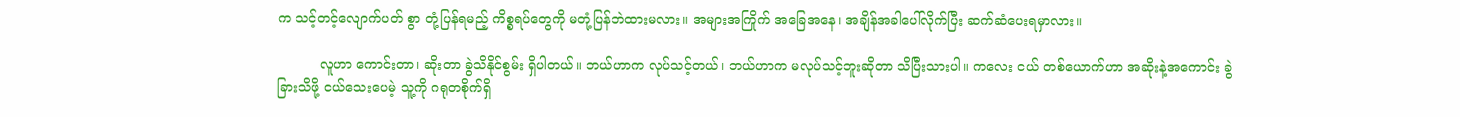က သင့်တင့်လျောက်ပတ် စွာ တုံ့ပြန်ရမည့် ကိစ္စရပ်တွေကို မတုံ့ပြန်ဘဲထားမလား။ အများအကြိုက် အခြေအနေ၊ အချိန်အခါပေါ်လိုက်ပြီး ဆက်ဆံပေးရမှာလား။

          လူဟာ ကောင်းတာ၊ ဆိုးတာ ခွဲသိနိုင်စွမ်း ရှိပါတယ်။ ဘယ်ဟာက လုပ်သင့်တယ်၊ ဘယ်ဟာက မလုပ်သင့်ဘူးဆိုတာ သိပြီးသားပါ။ ကလေး ငယ် တစ်ယောက်ဟာ အဆိုးနဲ့အကောင်း ခွဲခြားသိဖို့ ငယ်သေးပေမဲ့ သူ့ကို ဂရုတစိုက်ရှိ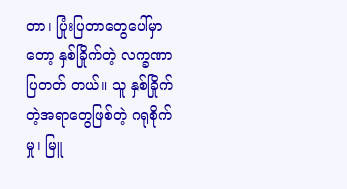တာ၊ ပြုံးပြတာတွေပေါ်မှာတော့ နှစ်ခြိုက်တဲ့ လက္ခဏာ ပြတတ် တယ်။ သူ နှစ်ခြိုက်တဲ့အရာတွေဖြစ်တဲ့ ဂရုစိုက်မှု၊ မြူ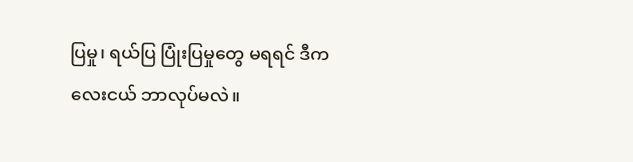ပြမှု၊ ရယ်ပြ ပြုံးပြမှုတွေ မရရင် ဒီကလေးငယ် ဘာလုပ်မလဲ။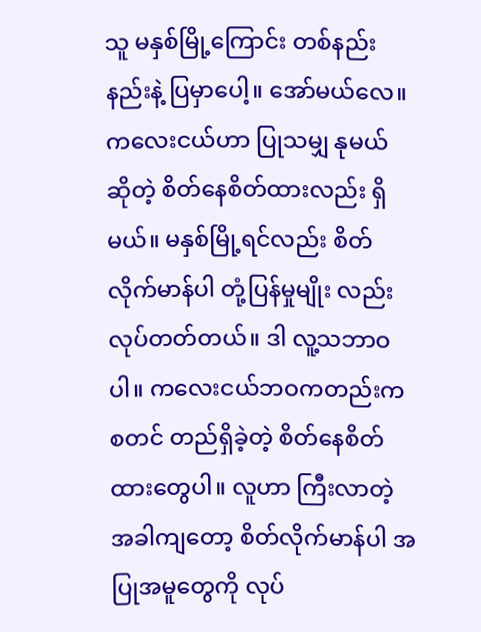သူ မနှစ်မြို့ကြောင်း တစ်နည်းနည်းနဲ့ ပြမှာပေါ့။ အော်မယ်လေ။ ကလေးငယ်ဟာ ပြုသမျှ နုမယ် ဆိုတဲ့ စိတ်နေစိတ်ထားလည်း ရှိမယ်။ မနှစ်မြို့ရင်လည်း စိတ်လိုက်မာန်ပါ တုံ့ပြန်မှုမျိုး လည်း လုပ်တတ်တယ်။ ဒါ လူ့သဘာဝပါ။ ကလေးငယ်ဘဝကတည်းက စတင် တည်ရှိခဲ့တဲ့ စိတ်နေစိတ်ထားတွေပါ။ လူဟာ ကြီးလာတဲ့ အခါကျတော့ စိတ်လိုက်မာန်ပါ အပြုအမူတွေကို လုပ်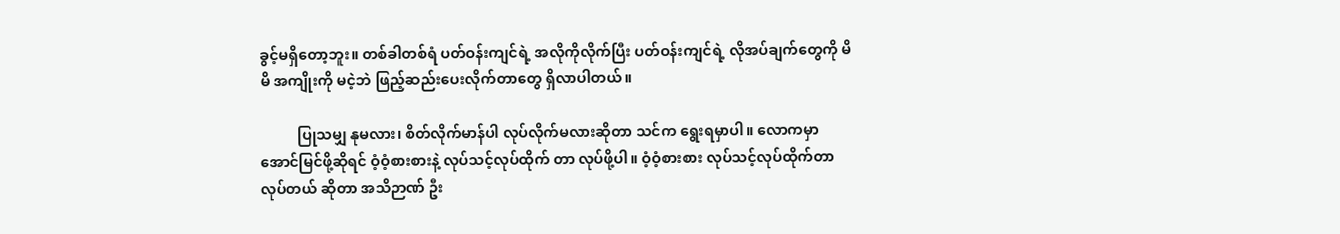ခွင့်မရှိတော့ဘူး။ တစ်ခါတစ်ရံ ပတ်ဝန်းကျင်ရဲ့ အလိုကိုလိုက်ပြီး ပတ်ဝန်းကျင်ရဲ့ လိုအပ်ချက်တွေကို မိမိ အကျိုးကို မငဲ့ဘဲ ဖြည့်ဆည်းပေးလိုက်တာတွေ ရှိလာပါတယ်။

          ပြုသမျှ နုမလား၊ စိတ်လိုက်မာန်ပါ လုပ်လိုက်မလားဆိုတာ သင်က ရွေးရမှာပါ။ လောကမှာ အောင်မြင်ဖို့ဆိုရင် ဝံ့ဝံ့စားစားနဲ့ လုပ်သင့်လုပ်ထိုက် တာ လုပ်ဖို့ပါ။ ဝံ့ဝံ့စားစား လုပ်သင့်လုပ်ထိုက်တာ လုပ်တယ် ဆိုတာ အသိဉာဏ် ဦး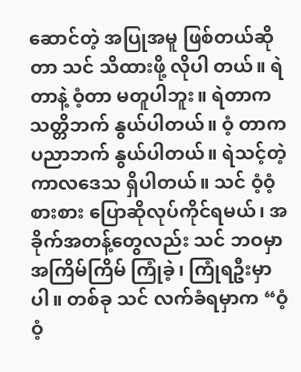ဆောင်တဲ့ အပြုအမူ ဖြစ်တယ်ဆိုတာ သင် သိထားဖို့ လိုပါ တယ်။ ရဲတာနဲ့ ဝံ့တာ မတူပါဘူး။ ရဲတာက သတ္တိဘက် နွယ်ပါတယ်။ ဝံ့ တာက ပညာဘက် နွယ်ပါတယ်။ ရဲသင့်တဲ့ကာလဒေသ ရှိပါတယ်။ သင် ဝံ့ဝံ့စားစား ပြောဆိုလုပ်ကိုင်ရမယ်၊ အခိုက်အတန့်တွေလည်း သင် ဘဝမှာ အကြိမ်ကြိမ် ကြုံခဲ့၊ ကြုံရဦးမှာပါ။ တစ်ခု သင် လက်ခံရမှာက “ဝံ့ဝံ့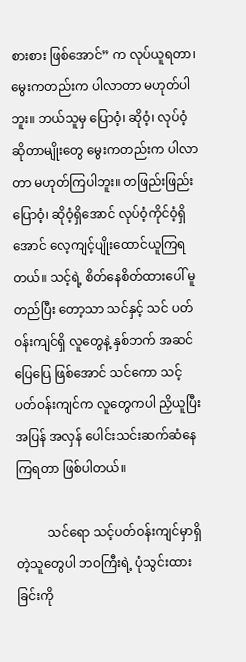စားစား ဖြစ်အောင်” က လုပ်ယူရတာ၊ မွေးကတည်းက ပါလာတာ မဟုတ်ပါဘူး။ ဘယ်သူမှ ပြောဝံ့၊ ဆိုဝံ့၊ လုပ်ဝံ့ ဆိုတာမျိုးတွေ မွေးကတည်းက ပါလာတာ မဟုတ်ကြပါဘူး။ တဖြည်းဖြည်း ပြောဝံ့၊ ဆိုဝံ့ရှိအောင် လုပ်ဝံ့ကိုင်ဝံ့ရှိအောင် လေ့ကျင့်ပျိုးထောင်ယူကြရတယ်။ သင့်ရဲ့ စိတ်နေစိတ်ထားပေါ် မူတည်ပြီး တော့သာ သင်နှင့် သင် ပတ်ဝန်းကျင်ရှိ လူတွေနဲ့ နှစ်ဘက် အဆင်ပြေပြေ ဖြစ်အောင် သင်ကော သင့်ပတ်ဝန်းကျင်က လူတွေကပါ ညှိယူပြီး အပြန် အလှန် ပေါင်းသင်းဆက်ဆံနေကြရတာ ဖြစ်ပါတယ်။

          သင်ရော သင့်ပတ်ဝန်းကျင်မှာရှိတဲ့သူတွေပါ ဘဝကြီးရဲ့ ပုံသွင်းထား ခြင်းကို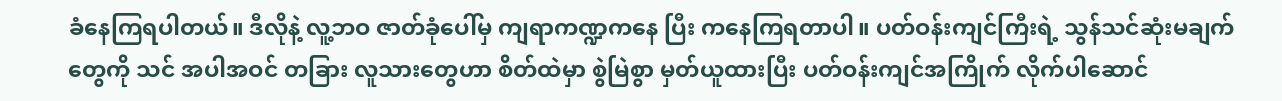ခံနေကြရပါတယ်။ ဒီလိုနဲ့ လူ့ဘဝ ဇာတ်ခုံပေါ်မှ ကျရာကဏ္ဍကနေ ပြီး ကနေကြရတာပါ။ ပတ်ဝန်းကျင်ကြီးရဲ့ သွန်သင်ဆုံးမချက်တွေကို သင် အပါအဝင် တခြား လူသားတွေဟာ စိတ်ထဲမှာ စွဲမြဲစွာ မှတ်ယူထားပြီး ပတ်ဝန်းကျင်အကြိုက် လိုက်ပါဆောင်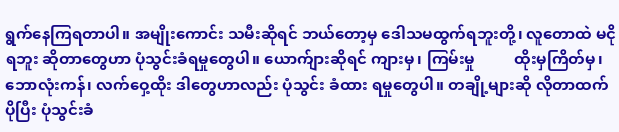ရွက်နေကြရတာပါ။ အမျိုးကောင်း သမီးဆိုရင် ဘယ်တော့မှ ဒေါသမထွက်ရဘူးတို့၊ လူတောထဲ မငိုရဘူး ဆိုတာတွေဟာ ပုံသွင်းခံရမှုတွေပါ။ ယောက်ျားဆိုရင် ကျားမှ၊ ကြမ်းမှု          ထိုးမှကြိတ်မှ၊ ဘောလုံးကန်၊ လက်ဝှေ့ထိုး ဒါတွေဟာလည်း ပုံသွင်း ခံထား ရမှုတွေပါ။ တချို့များဆို လိုတာထက် ပိုပြီး ပုံသွင်းခံ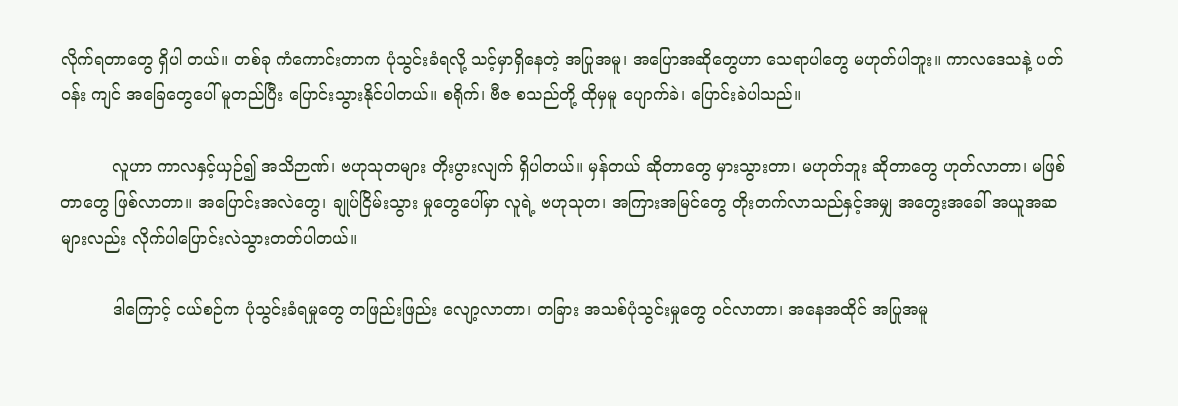လိုက်ရတာတွေ ရှိပါ တယ်။ တစ်ခု ကံကောင်းတာက ပုံသွင်းခံရလို့ သင့်မှာရှိနေတဲ့ အပြုအမူ၊ အပြောအဆိုတွေဟာ သေရာပါတွေ မဟုတ်ပါဘူး။ ကာလဒေသနဲ့ ပတ်ဝန်း ကျင် အခြေတွေပေါ် မူတည်ပြီး ပြောင်းသွားနိုင်ပါတယ်။ စရိုက်၊ ဗီဇ စသည်တို့ ထိုမှမူ ပျောက်ခဲ၊ ပြောင်းခဲပါသည်။

          လူဟာ ကာလနှင့်ယှဉ်၍ အသိဉာဏ်၊ ဗဟုသုတများ တိုးပွားလျက် ရှိပါတယ်။ မှန်တယ် ဆိုတာတွေ မှားသွားတာ၊ မဟုတ်ဘူး ဆိုတာတွေ ဟုတ်လာတာ၊ မဖြစ်တာတွေ ဖြစ်လာတာ။ အပြောင်းအလဲတွေ၊ ချုပ်ငြိမ်းသွား မှုတွေပေါ်မှာ လူရဲ့ ဗဟုသုတ၊ အကြားအမြင်တွေ တိုးတက်လာသည်နှင့်အမျှ အတွေးအခေါ် အယူအဆများလည်း လိုက်ပါပြောင်းလဲသွားတတ်ပါတယ်။

          ဒါကြောင့် ငယ်စဉ်က ပုံသွင်းခံရမှုတွေ တဖြည်းဖြည်း လျော့လာတာ၊ တခြား အသစ်ပုံသွင်းမှုတွေ ဝင်လာတာ၊ အနေအထိုင် အပြုအမူ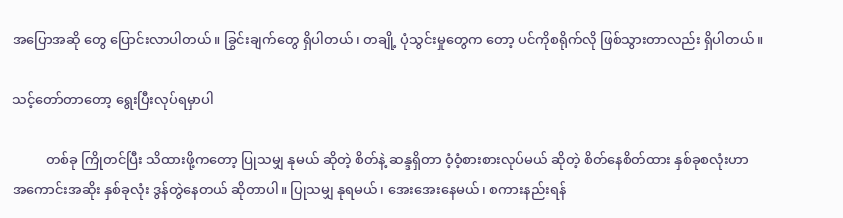အပြောအဆို တွေ ပြောင်းလာပါတယ်။ ခြွင်းချက်တွေ ရှိပါတယ်၊ တချို့ ပုံသွင်းမှုတွေက တော့ ပင်ကိုစရိုက်လို ဖြစ်သွားတာလည်း ရှိပါတယ်။

သင့်တော်တာတော့ ရွေးပြီးလုပ်ရမှာပါ

          တစ်ခု ကြိုတင်ပြီး သိထားဖို့ကတော့ ပြုသမျှ နုမယ် ဆိုတဲ့ စိတ်နဲ့ ဆန္ဒရှိတာ ဝံ့ဝံ့စားစားလုပ်မယ် ဆိုတဲ့ စိတ်နေစိတ်ထား နှစ်ခုစလုံးဟာ အကောင်းအဆိုး နှစ်ခုလုံး ဒွန်တွဲနေတယ် ဆိုတာပါ။ ပြုသမျှ နုရမယ်၊ အေးအေးနေမယ်၊ စကားနည်းရန်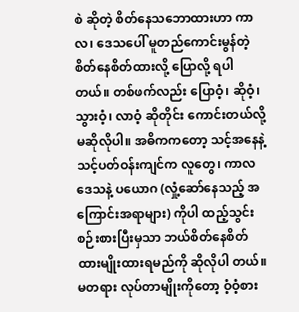စဲ ဆိုတဲ့ စိတ်နေသဘောထားဟာ ကာလ၊ ဒေသပေါ် မူတည်ကောင်းမွန်တဲ့ စိတ်နေစိတ်ထားလို့ ပြောလို့ ရပါတယ်။ တစ်ဖက်လည်း ပြောဝံ့၊ ဆိုဝံ့၊ သွားဝံ့၊ လာဝံ့ ဆိုတိုင်း ကောင်းတယ်လို့ မဆိုလိုပါ။ အဓိကကတော့ သင့်အနေနဲ့ သင့်ပတ်ဝန်းကျင်က လူတွေ၊ ကာလဒေသနဲ့ ပယောဂ (လှုံ့ဆော်နေသည့် အကြောင်းအရာများ) ကိုပါ ထည့်သွင်း စဉ်းစားပြီးမှသာ ဘယ်စိတ်နေစိတ်ထားမျိုးထားရမည်ကို ဆိုလိုပါ တယ်။ မတရား လုပ်တာမျိုးကိုတော့ ဝံ့ဝံ့စား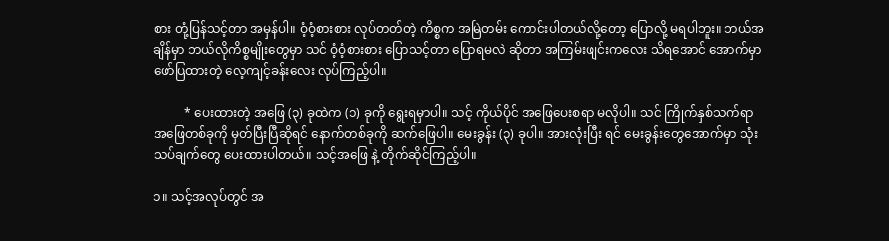စား တုံ့ပြန်သင့်တာ အမှန်ပါ။ ဝံ့ဝံ့စားစား လုပ်တတ်တဲ့ ကိစ္စက အမြဲတမ်း ကောင်းပါတယ်လို့တော့ ပြောလို့ မရပါဘူး။ ဘယ်အချိန်မှာ ဘယ်လိုကိစ္စမျိုးတွေမှာ သင် ဝံ့ဝံ့စားစား ပြောသင့်တာ ပြောရမလဲ ဆိုတာ အကြမ်းဖျင်းကလေး သိရအောင် အောက်မှာ ဖော်ပြထားတဲ့ လေ့ကျင့်ခန်းလေး လုပ်ကြည့်ပါ။

          * ပေးထားတဲ့ အဖြေ (၃) ခုထဲက (၁) ခုကို ရွေးရမှာပါ။ သင့် ကိုယ်ပိုင် အဖြေပေးစရာ မလိုပါ။ သင် ကြိုက်နှစ်သက်ရာ အဖြေတစ်ခုကို မှတ်ပြီးပြီဆိုရင် နောက်တစ်ခုကို ဆက်ဖြေပါ။ မေးခွန်း (၃) ခုပါ။ အားလုံးပြီး ရင် မေးခွန်းတွေအောက်မှာ သုံးသပ်ချက်တွေ ပေးထားပါတယ်။ သင့်အဖြေ နဲ့ တိုက်ဆိုင်ကြည့်ပါ။

၁။ သင့်အလုပ်တွင် အ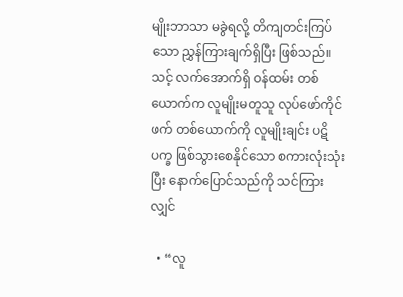မျိုးဘာသာ မခွဲရလို့ တိကျတင်းကြပ်သော ညွှန်ကြားချက်ရှိပြီး ဖြစ်သည်။ သင့် လက်အောက်ရှိ ဝန်ထမ်း တစ်ယောက်က လူမျိုးမတူသူ လုပ်ဖော်ကိုင်ဖက် တစ်ယောက်ကို လူမျိုးချင်း ပဋိပက္ခ ဖြစ်သွားစေနိုင်သော စကားလုံးသုံးပြီး နောက်ပြောင်သည်ကို သင်ကြားလျှင်

  • “လူ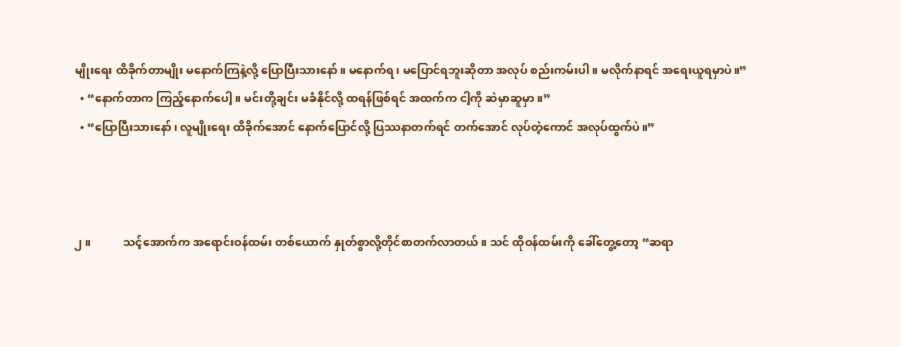မျိုးရေး ထိခိုက်တာမျိုး မနောက်ကြနဲ့လို့ ပြောပြီးသားနော်။ မနောက်ရ၊ မပြောင်ရဘူးဆိုတာ အလုပ် စည်းကမ်းပါ။ မလိုက်နာရင် အရေးယူရမှာပဲ။”
  • “နောက်တာက ကြည့်နောက်ပေါ့။ မင်းတို့ချင်း မခံနိုင်လို့ ထရန်ဖြစ်ရင် အထက်က ငါ့ကို ဆဲမှာဆူမှာ။”
  • “ပြောပြီးသားနော်၊ လူမျိုးရေး ထိခိုက်အောင် နောက်ပြောင်လို့ ပြဿနာတက်ရင် တက်အောင် လုပ်တဲ့ကောင် အလုပ်ထွက်ပဲ။”



၂။           သင့်အောက်က အရောင်းဝန်ထမ်း တစ်ယောက် နှုတ်စွာလို့တိုင်စာတက်လာတယ်။ သင် ထိုဝန်ထမ်းကို ခေါ်တွေ့တော့ “ဆရာ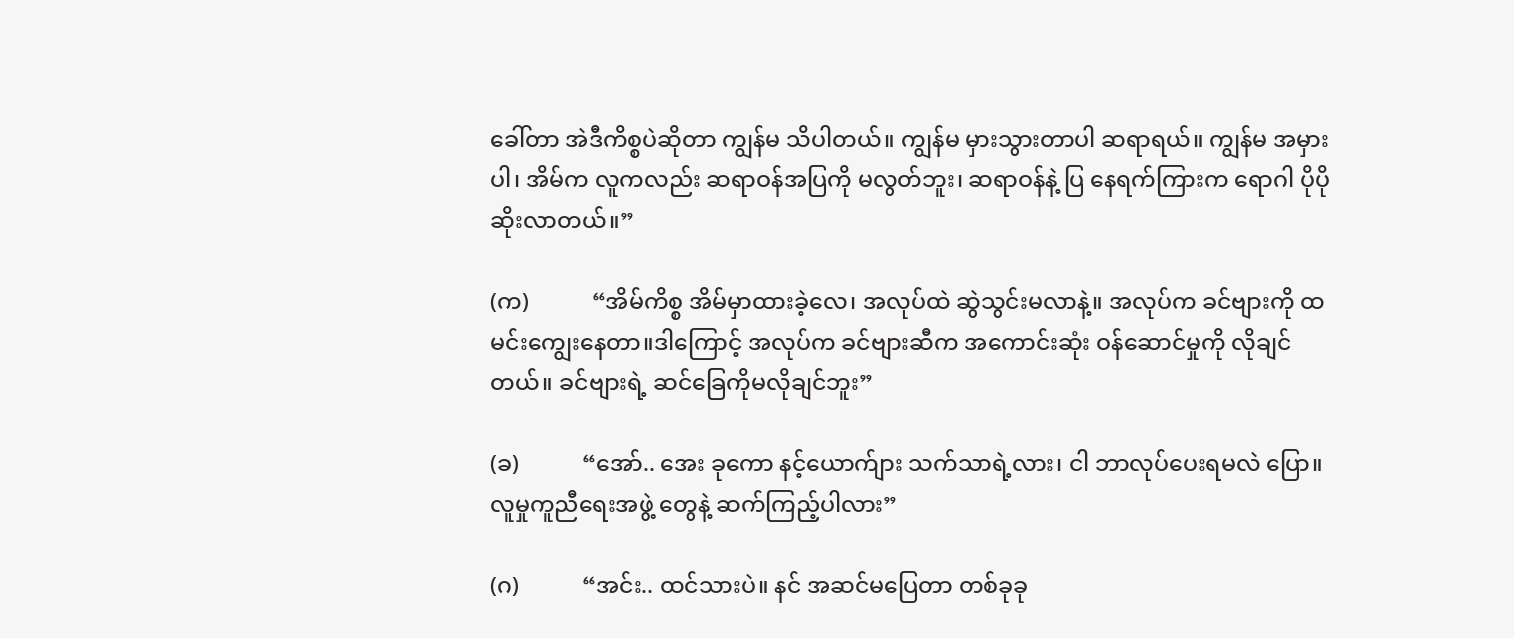ခေါ်တာ အဲဒီကိစ္စပဲဆိုတာ ကျွန်မ သိပါတယ်။ ကျွန်မ မှားသွားတာပါ ဆရာရယ်။ ကျွန်မ အမှားပါ၊ အိမ်က လူကလည်း ဆရာဝန်အပြကို မလွတ်ဘူး၊ ဆရာဝန်နဲ့ ပြ နေရက်ကြားက ရောဂါ ပိုပိုဆိုးလာတယ်။”

(က)           “အိမ်ကိစ္စ အိမ်မှာထားခဲ့လေ၊ အလုပ်ထဲ ဆွဲသွင်းမလာနဲ့။ အလုပ်က ခင်ဗျားကို ထမင်းကျွေးနေတာ။ဒါကြောင့် အလုပ်က ခင်ဗျားဆီက အကောင်းဆုံး ဝန်ဆောင်မှုကို လိုချင်တယ်။ ခင်ဗျားရဲ့ ဆင်ခြေကိုမလိုချင်ဘူး”

(ခ)           “အော်.. အေး ခုကော နင့်ယောက်ျား သက်သာရဲ့လား၊ ငါ ဘာလုပ်ပေးရမလဲ ပြော။ လူမှုကူညီရေးအဖွဲ့ တွေနဲ့ ဆက်ကြည့်ပါလား”

(ဂ)           “အင်း.. ထင်သားပဲ။ နင် အဆင်မပြေတာ တစ်ခုခု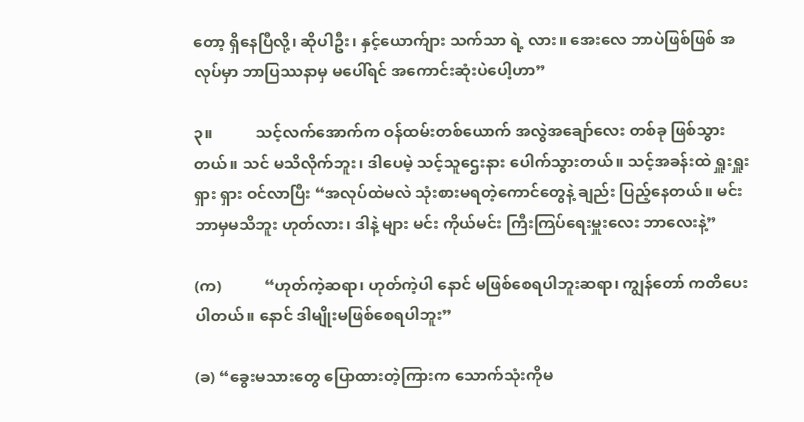တော့ ရှိနေပြီလို့၊ ဆိုပါဦး၊ နှင့်ယောက်ျား သက်သာ ရဲ့ လား။ အေးလေ ဘာပဲဖြစ်ဖြစ် အလုပ်မှာ ဘာပြဿနာမှ မပေါ်ရင် အကောင်းဆုံးပဲပေါ့ဟာ”

၃။           သင့်လက်အောက်က ဝန်ထမ်းတစ်ယောက် အလွဲအချော်လေး တစ်ခု ဖြစ်သွားတယ်။ သင် မသိလိုက်ဘူး၊ ဒါပေမဲ့ သင့်သူဌေးနား ပေါက်သွားတယ်။ သင့်အခန်းထဲ ရှူးရှူးရှား ရှား ဝင်လာပြီး “အလုပ်ထဲမလဲ သုံးစားမရတဲ့ကောင်တွေနဲ့ ချည်း ပြည့်နေတယ်။ မင်း ဘာမှမသိဘူး ဟုတ်လား၊ ဒါနဲ့ များ မင်း ကိုယ်မင်း ကြီးကြပ်ရေးမှူးလေး ဘာလေးနဲ့”

(က)           “ဟုတ်ကဲ့ဆရာ၊ ဟုတ်ကဲ့ပါ နောင် မဖြစ်စေရပါဘူးဆရာ၊ ကျွန်တော် ကတိပေးပါတယ်။ နောင် ဒါမျိုးမဖြစ်စေရပါဘူး”

(ခ) “ခွေးမသားတွေ ပြောထားတဲ့ကြားက သောက်သုံးကိုမ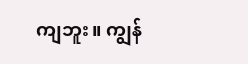ကျဘူး။ ကျွန်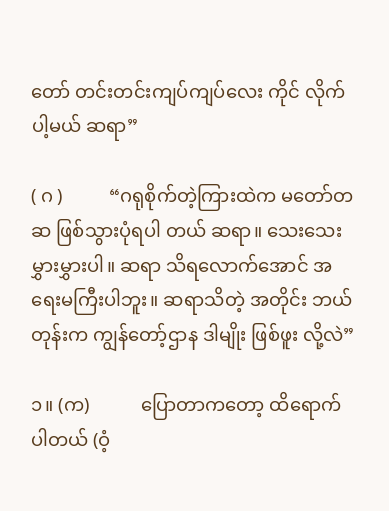တော် တင်းတင်းကျပ်ကျပ်လေး ကိုင် လိုက်ပါ့မယ် ဆရာ”

( ဂ )          “ဂရုစိုက်တဲ့ကြားထဲက မတော်တဆ ဖြစ်သွားပုံရပါ တယ် ဆရာ။ သေးသေးမွှားမွှားပါ။ ဆရာ သိရလောက်အောင် အရေးမကြီးပါဘူး။ ဆရာသိတဲ့ အတိုင်း ဘယ်တုန်းက ကျွန်တော့်ဌာန ဒါမျိုး ဖြစ်ဖူး လို့လဲ”

၁။ (က)           ပြောတာကတော့ ထိရောက်ပါတယ် (ဝံ့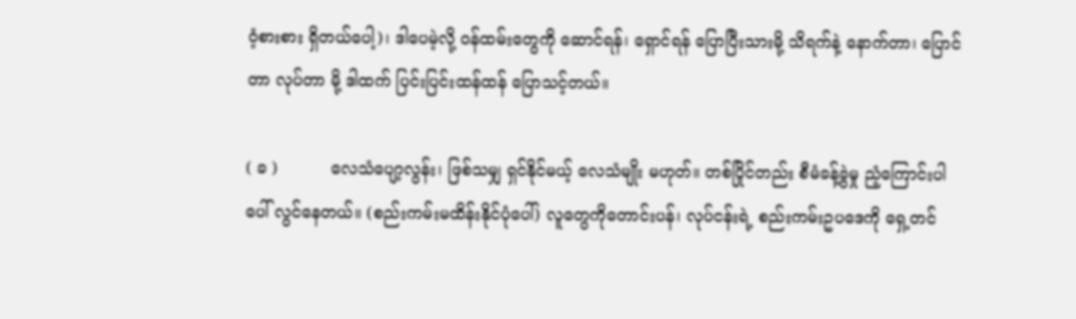ဝံ့စားစား ရှိတယ်ပေါ့)၊ ဒါပေမဲ့လို့ ဝန်ထမ်းတွေကို ဆောင်ရန်၊ ရှောင်ရန် ပြောပြီးသားမို့ သိရက်နဲ့ နောက်တာ၊ ပြောင်တာ လုပ်တာ မို့ ဒါထက် ပြင်းပြင်းထန်ထန် ပြောသင့်တယ်။

( ခ )          လေသံပျော့လွန်း၊ ဖြစ်သမျှ ရှင်နိုင်မယ့် လေသံမျိုး မဟုတ်။ တစ်ပြိုင်တည်း စီမံခန့်ခွဲမှု ညံ့ကြောင်းပါ ပေါ် လွင်နေတယ်။ (စည်းကမ်းမထိန်းနိုင်ပုံပေါ်) လူတွေကိုတောင်းပန်၊ လုပ်ငန်းရဲ့ စည်းကမ်းဥပဒေကို ရှေ့တင်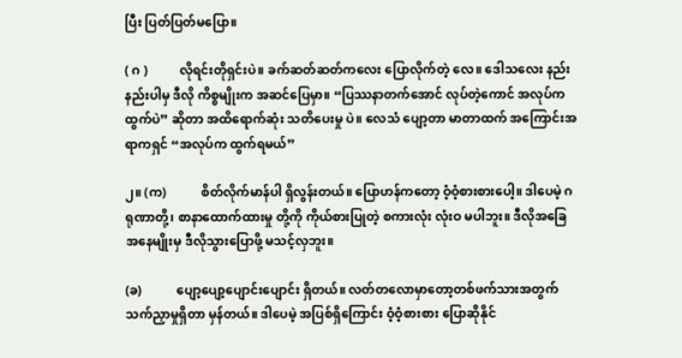ပြီး ပြတ်ပြတ်မပြော။

( ဂ )          လိုရင်းတိုရှင်းပဲ။ ခက်ဆတ်ဆတ်ကလေး ပြောလိုက်တဲ့ လေ။ ဒေါသလေး နည်းနည်းပါမှ ဒီလို ကိစ္စမျိုးက အဆင်ပြေမှာ။ “ပြဿနာတက်အောင် လုပ်တဲ့ကောင် အလုပ်က ထွက်ပဲ” ဆိုတာ အထိရောက်ဆုံး သတိပေးမှု ပဲ။ လေသံ ပျော့တာ မာတာထက် အကြောင်းအရာကရှင် “အလုပ်က ထွက်ရမယ်”

၂။ (က)           စိတ်လိုက်မာန်ပါ ရှိလွန်းတယ်။ ပြောဟန်ကတော့ ဝံ့ဝံ့စားစားပေါ့။ ဒါပေမဲ့ ဂရုဏာတို့၊ စာနာထောက်ထားမှု တို့ကို ကိုယ်စားပြုတဲ့ စကားလုံး လုံးဝ မပါဘူး။ ဒီလိုအခြေအနေမျိုးမှ ဒီလိုသွားပြောဖို့ မသင့်လှဘူး။

(ခ)           ပျော့ပျော့ပျောင်းပျောင်း ရှိတယ်။ လတ်တလောမှာတော့တစ်ဖက်သားအတွက် သက်ညှာမှုရှိတာ မှန်တယ်။ ဒါပေမဲ့ အပြစ်ရှိကြောင်း ဝံ့ဝံ့စားစား ပြောဆိုနိုင်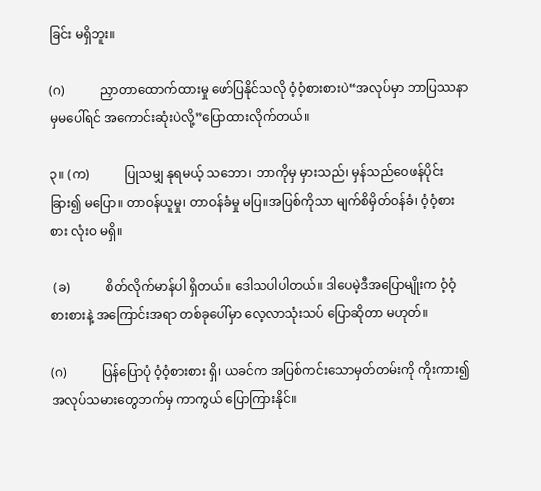ခြင်း မရှိဘူး။

(ဂ)           ညှာတာထောက်ထားမှု ဖော်ပြနိုင်သလို ဝံ့ဝံ့စားစားပဲ“အလုပ်မှာ ဘာပြဿနာမှမပေါ်ရင် အကောင်းဆုံးပဲလို့”ပြောထားလိုက်တယ်။

၃။ (က)           ပြုသမျှ နုရမယ့် သဘော၊ ဘာကိုမှ မှားသည်၊ မှန်သည်ဝေဖန်ပိုင်းခြား၍ မပြော။ တာဝန်ယူမှု၊ တာဝန်ခံမှု မပြ။အပြစ်ကိုသာ မျက်စိမှိတ်ဝန်ခံ၊ ဝံ့ဝံ့စားစား လုံးဝ မရှိ။

 (ခ)           စိတ်လိုက်မာန်ပါ ရှိတယ်။ ဒေါသပါပါတယ်။ ဒါပေမဲ့ဒီအပြောမျိုးက ဝံ့ဝံ့စားစားနဲ့ အကြောင်းအရာ တစ်ခုပေါ်မှာ လေ့လာသုံးသပ် ပြောဆိုတာ မဟုတ်။

(ဂ)           ပြန်ပြောပုံ ဝံ့ဝံ့စားစား ရှိ၊ ယခင်က အပြစ်ကင်းသောမှတ်တမ်းကို ကိုးကား၍ အလုပ်သမားတွေဘက်မှ ကာကွယ် ပြောကြားနိုင်။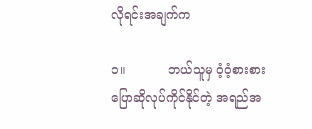လိုရင်းအချက်က

၁။           ဘယ်သူမှ ဝံ့ဝံ့စားစား ပြောဆိုလုပ်ကိုင်နိုင်တဲ့ အရည်အ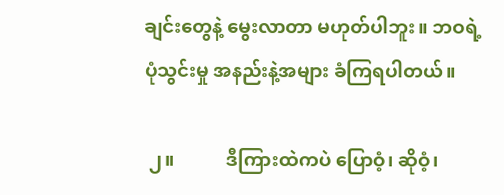ချင်းတွေနဲ့ မွေးလာတာ မဟုတ်ပါဘူး။ ဘဝရဲ့ ပုံသွင်းမှု အနည်းနဲ့အများ ခံကြရပါတယ်။

 ၂။           ဒီကြားထဲကပဲ ပြောဝံ့၊ ဆိုဝံ့၊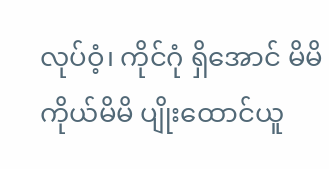လုပ်ဝံ့၊ ကိုင်ဂုံ ရှိအောင် မိမိကိုယ်မိမိ ပျိုးထောင်ယူ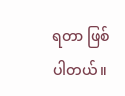ရတာ ဖြစ်ပါတယ်။